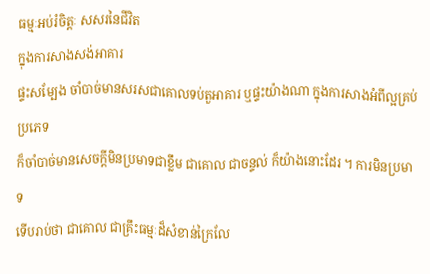ធម្មៈអប់រំចិត្តៈ សសរនៃជីវិត
ក្នុងការសាងសង់អាគារ
ផ្ទះសម្បែង ចាំបាច់មានសរសជាគោលទប់តួអាគារ ឬផ្ទះយ៉ាងណា ក្នុងការសាងអំពីល្អគ្រប់ប្រភេទ
ក៏ចាំបាច់មានសេចក្ដីមិនប្រមាទជាខ្លឹម ជាគោល ជាចន្ទល់ ក៏យ៉ាងនោះដែរ ។ ការមិនប្រមាទ
ទើបរាប់ថា ជាគោល ជាគ្រឹះធម្មៈដ៏សំខាន់ក្រៃលែ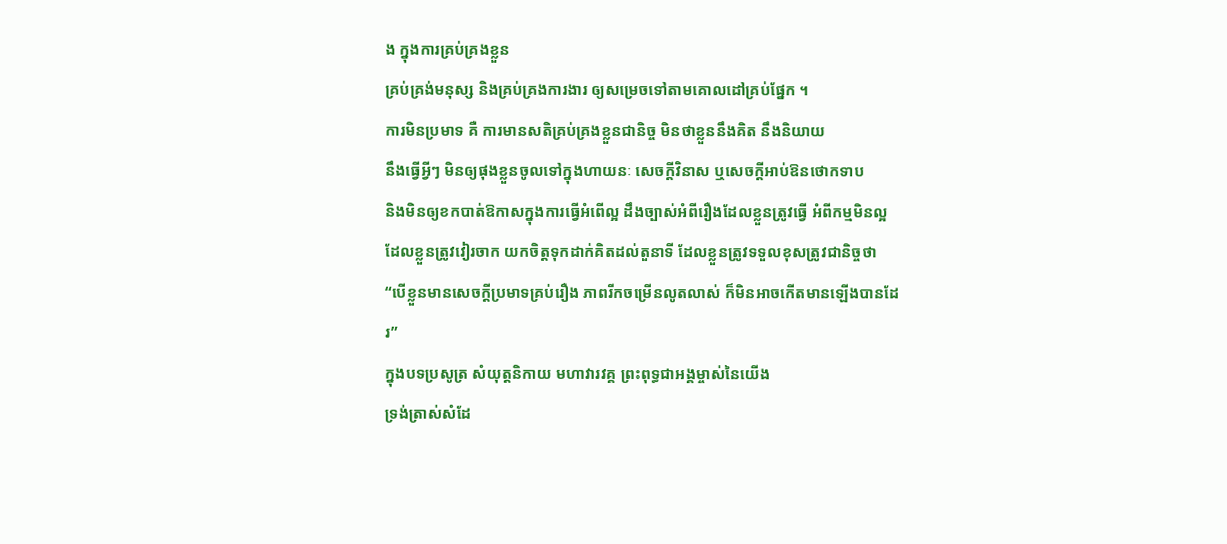ង ក្នុងការគ្រប់គ្រងខ្លួន
គ្រប់គ្រង់មនុស្ស និងគ្រប់គ្រងការងារ ឲ្យសម្រេចទៅតាមគោលដៅគ្រប់ផ្នែក ។
ការមិនប្រមាទ គឺ ការមានសតិគ្រប់គ្រងខ្លួនជានិច្ច មិនថាខ្លួននឹងគិត នឹងនិយាយ
នឹងធ្វើអ្វីៗ មិនឲ្យផុងខ្លួនចូលទៅក្នុងហាយនៈ សេចក្ដីវិនាស ឬសេចក្ដីអាប់ឱនថោកទាប
និងមិនឲ្យខកបាត់ឱកាសក្នុងការធ្វើអំពើល្អ ដឹងច្បាស់អំពីរឿងដែលខ្លួនត្រូវធ្វើ អំពីកម្មមិនល្អ
ដែលខ្លួនត្រូវវៀរចាក យកចិត្តទុកដាក់គិតដល់តួនាទី ដែលខ្លួនត្រូវទទួលខុសត្រូវជានិច្ចថា
“បើខ្លួនមានសេចក្ដីប្រមាទគ្រប់រឿង ភាពរីកចម្រើនលូតលាស់ ក៏មិនអាចកើតមានឡើងបានដែរ”
ក្នុងបទប្រសូត្រ សំយុត្តនិកាយ មហាវារវគ្គ ព្រះពុទ្ធជាអង្គម្ចាស់នៃយើង
ទ្រង់ត្រាស់សំដែ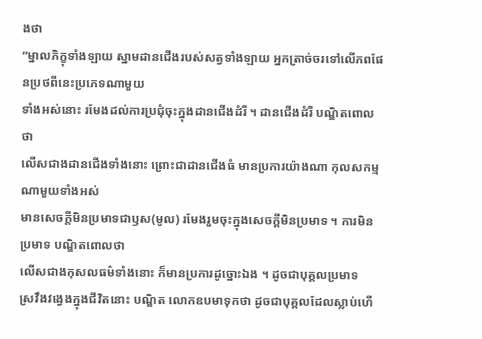ងថា
“ម្នាលភិក្ខុទាំងឡាយ ស្នាមដានជើងរបស់សត្វទាំងឡាយ អ្នកត្រាច់ចរទៅលើភពផែនប្រថពីនេះប្រភេទណាមួយ
ទាំងអស់នោះ រមែងដល់ការប្រជុំចុះក្នុងដានជើងដំរី ។ ដានជើងដំរី បណ្ឌិតពោលថា
លើសជាងដានជើងទាំងនោះ ព្រោះជាដានជើងធំ មានប្រការយ៉ាងណា កុលសកម្មណាមួយទាំងអស់
មានសេចក្ដីមិនប្រមាទជាឫស(មូល) រមែងរួមចុះក្នុងសេចក្ដីមិនប្រមាទ ។ ការមិនប្រមាទ បណ្ឌិតពោលថា
លើសជាងកុសលធម៌ទាំងនោះ ក៏មានប្រការដូច្នោះឯង ។ ដូចជាបុគ្គលប្រមាទ
ស្រវឹងវង្វេងក្នុងជីវិតនោះ បណ្ឌិត លោកឧបមាទុកថា ដូចជាបុគ្គលដែលស្លាប់ហើ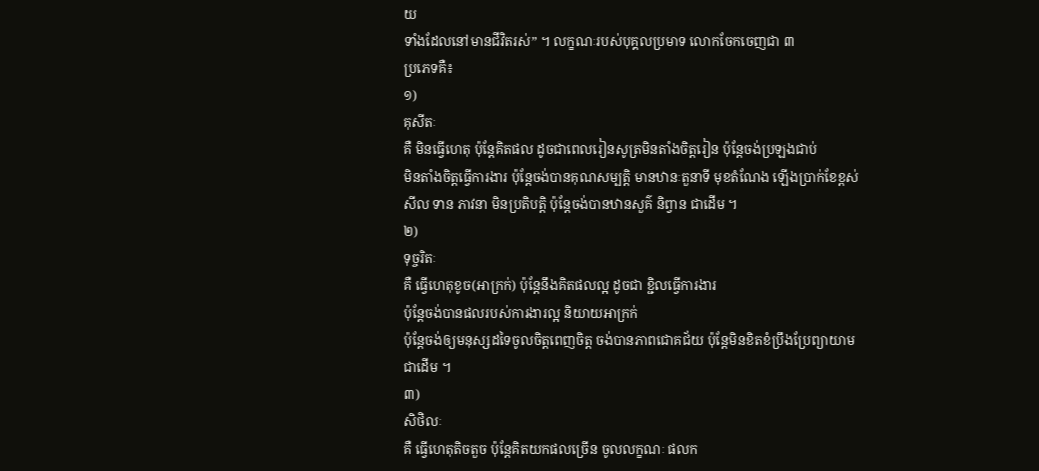យ
ទាំងដែលនៅមានជីវិតរស់” ។ លក្ខណៈរបស់បុគ្គលប្រមាទ លោកចែកចេញជា ៣
ប្រភេទគឺ៖
១)
គុសីតៈ
គឺ មិនធ្វើហេតុ ប៉ុន្តែគិតផល ដូចជាពេលរៀនសូត្រមិនតាំងចិត្តរៀន ប៉ុន្តែចង់ប្រឡងជាប់
មិនតាំងចិត្តធ្វើការងារ ប៉ុន្តែចង់បានគុណសម្បត្តិ មានឋានៈតួនាទី មុខតំណែង ឡើងប្រាក់ខែខ្ពស់
សីល ទាន ភាវនា មិនប្រតិបត្តិ ប៉ុន្តែចង់បានឋានសួគ៌ និព្វាន ជាដើម ។
២)
ទុច្ចរិតៈ
គឺ ធ្វើហេតុខូច(អាក្រក់) ប៉ុន្តែនឹងគិតផលល្អ ដូចជា ខ្ជិលធ្វើការងារ
ប៉ុន្តែចង់បានផលរបស់ការងារល្អ និយាយអាក្រក់
ប៉ុន្តែចង់ឲ្យមនុស្សដទៃចូលចិត្តពេញចិត្ត ចង់បានភាពជោគជ័យ ប៉ុន្តែមិនខិតខំប្រឹងប្រែព្យាយាម
ជាដើម ។
៣)
សិថិលៈ
គឺ ធ្វើហេតុតិចតួច ប៉ុន្តែគិតយកផលច្រើន ចូលលក្ខណៈ ផលក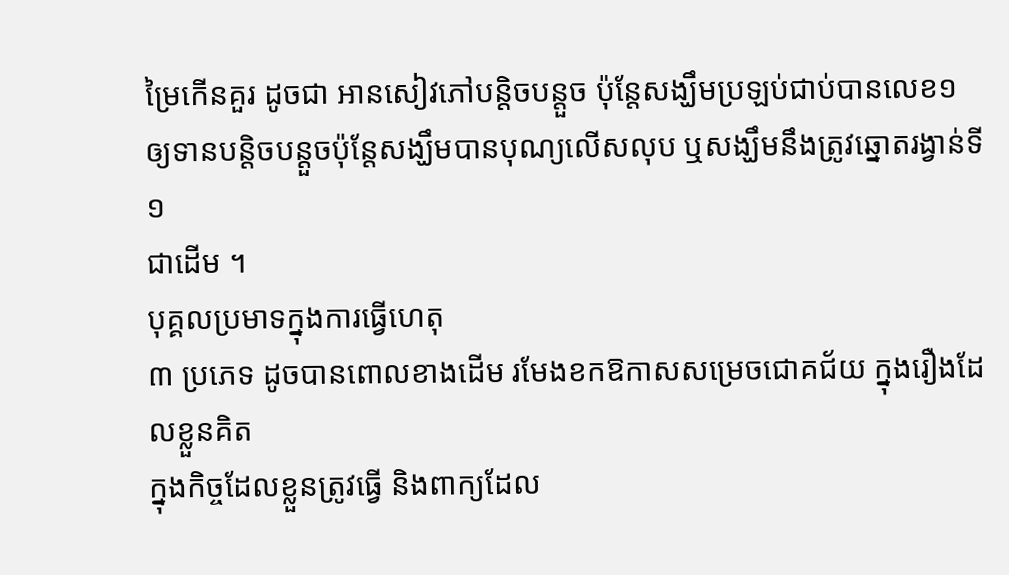ម្រៃកើនគួរ ដូចជា អានសៀវភៅបន្តិចបន្តួច ប៉ុន្តែសង្ឃឹមប្រឡប់ជាប់បានលេខ១
ឲ្យទានបន្តិចបន្តួចប៉ុន្តែសង្ឃឹមបានបុណ្យលើសលុប ឬសង្ឃឹមនឹងត្រូវឆ្នោតរង្វាន់ទី១
ជាដើម ។
បុគ្គលប្រមាទក្នុងការធ្វើហេតុ
៣ ប្រភេទ ដូចបានពោលខាងដើម រមែងខកឱកាសសម្រេចជោគជ័យ ក្នុងរឿងដែលខ្លួនគិត
ក្នុងកិច្ចដែលខ្លួនត្រូវធ្វើ និងពាក្យដែល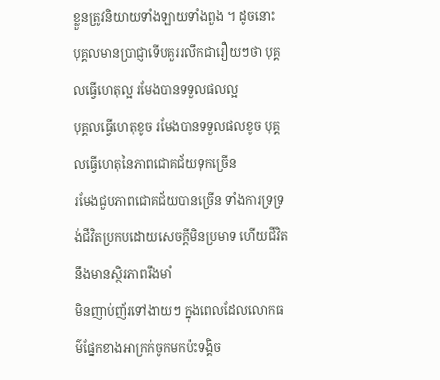ខ្លួនត្រូវនិយាយទាំងឡាយទាំងពួង ។ ដូចនោះ
បុគ្គលមានប្រាជ្ញាទើបគួររលឹកជារឿយៗថា បុគ្គលធ្វើហេតុល្អ រមែងបានទទួលផលល្អ
បុគ្គលធ្វើហេតុខូច រមែងបានទទួលផលខូច បុគ្គលធ្វើហេតុនៃភាពជោគជ័យទុកច្រើន
រមែងជួបភាពជោគជ័យបានច្រើន ទាំងការទ្រទ្រង់ជីវិតប្រកបដោយសេចក្ដីមិនប្រមាទ ហើយជីវិតនឹងមានស្ថិរភាពរឹងមាំ
មិនញាប់ញ័រទៅងាយៗ ក្នុងពេលដែលលោកធម៌ផ្នែកខាងអាក្រក់ចូកមកប៉ះទង្គិច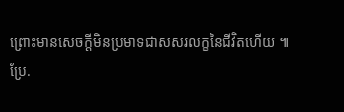ព្រោះមានសេចក្ដីមិនប្រមាទជាសសរលក្ខនៃជីវិតហើយ ៕
ប្រែ.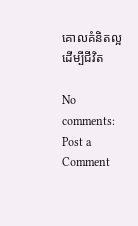គោលគំនិតល្អដើម្បីជីវិត

No comments:
Post a Comment